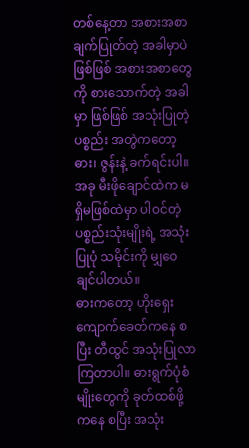တစ်နေ့တာ အစားအစာ ချက်ပြုတ်တဲ့ အခါမှာပဲ ဖြစ်ဖြစ် အစားအစာတွေကို စားသောက်တဲ့ အခါမှာ ဖြစ်ဖြစ် အသုံးပြုတဲ့ ပစ္စည်း အတွဲကတော့ ဓား၊ ဇွန်းနဲ့ ခက်ရင်းပါ။ အခု မီးဖိုချောင်ထဲက မရှိမဖြစ်ထဲမှာ ပါဝင်တဲ့ ပစ္စည်းသုံးမျိုးရဲ့ အသုံးပြုပုံ သမိုင်းကို မျှဝေချင်ပါတယ်။
ဓားကတော့ ဟိုးရှေး ကျောက်ခေတ်ကနေ စပြီး တီထွင် အသုံးပြုလာကြတာပါ။ ဓားရွက်ပုံစံမျိုးတွေကို ခုတ်ထစ်ဖို့ကနေ စပြီး အသုံး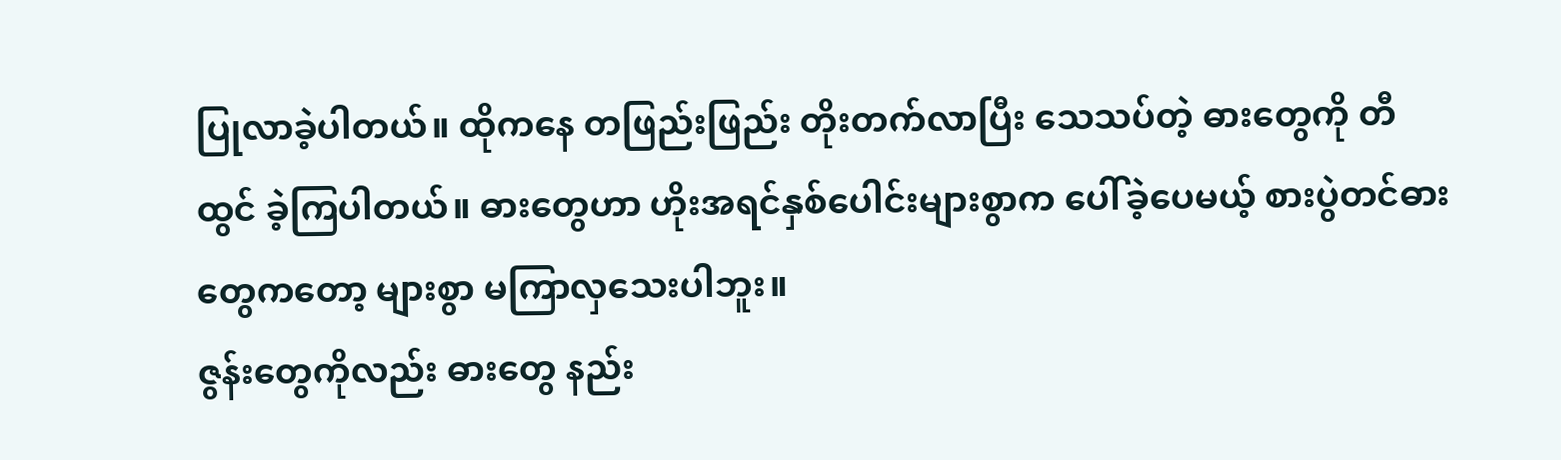ပြုလာခဲ့ပါတယ်။ ထိုကနေ တဖြည်းဖြည်း တိုးတက်လာပြီး သေသပ်တဲ့ ဓားတွေကို တီထွင် ခဲ့ကြပါတယ်။ ဓားတွေဟာ ဟိုးအရင်နှစ်ပေါင်းများစွာက ပေါ်ခဲ့ပေမယ့် စားပွဲတင်ဓားတွေကတော့ များစွာ မကြာလှသေးပါဘူး။
ဇွန်းတွေကိုလည်း ဓားတွေ နည်း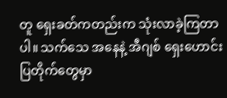တူ ရှေးခတ်ကတည်းက သုံးလာခဲ့ကြတာပါ။ သက်သေ အနေနဲ့ အီဂျစ် ရှေးဟောင်းပြတိုက်တွေမှာ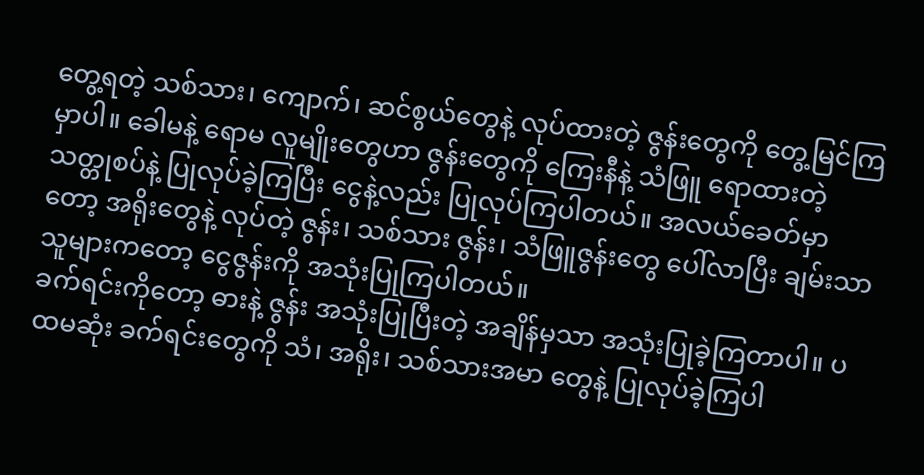တွေ့ရတဲ့ သစ်သား၊ ကျောက်၊ ဆင်စွယ်တွေနဲ့ လုပ်ထားတဲ့ ဇွန်းတွေကို တွေ့မြင်ကြမှာပါ။ ခေါမနဲ့ ရောမ လူမျိုးတွေဟာ ဇွန်းတွေကို ကြေးနီနဲ့ သံဖြူ ရောထားတဲ့ သတ္တုစပ်နဲ့ ပြုလုပ်ခဲ့ကြပြီး ငွေနဲ့လည်း ပြုလုပ်ကြပါတယ်။ အလယ်ခေတ်မှာတော့ အရိုးတွေနဲ့ လုပ်တဲ့ ဇွန်း၊ သစ်သား ဇွန်း၊ သံဖြူဇွန်းတွေ ပေါ်လာပြီး ချမ်းသာသူများကတော့ ငွေဇွန်းကို အသုံးပြုကြပါတယ်။
ခက်ရင်းကိုတော့ ဓားနဲ့ ဇွန်း အသုံးပြုပြီးတဲ့ အချိန်မှသာ အသုံးပြုခဲ့ကြတာပါ။ ပထမဆုံး ခက်ရင်းတွေကို သံ၊ အရိုး၊ သစ်သားအမာ တွေနဲ့ ပြုလုပ်ခဲ့ကြပါ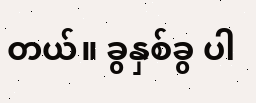တယ်။ ခွနှစ်ခွ ပါ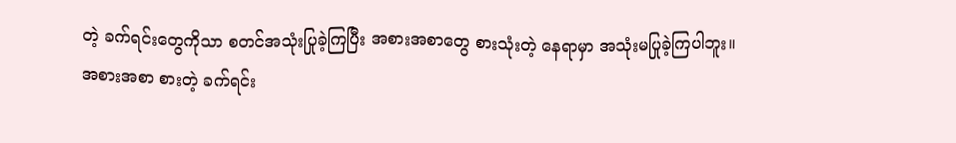တဲ့ ခက်ရင်းတွေကိုသာ စတင်အသုံးပြုခဲ့ကြပြီး အစားအစာတွေ စားသုံးတဲ့ နေရာမှာ အသုံးမပြုခဲ့ကြပါဘူး။
အစားအစာ စားတဲ့ ခက်ရင်း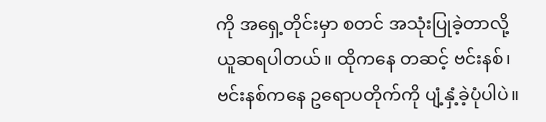ကို အရှေ့တိုင်းမှာ စတင် အသုံးပြုခဲ့တာလို့ ယူဆရပါတယ်။ ထိုကနေ တဆင့် ဗင်းနစ်၊ ဗင်းနစ်ကနေ ဥရောပတိုက်ကို ပျံ့နှံ့ခဲ့ပုံပါပဲ။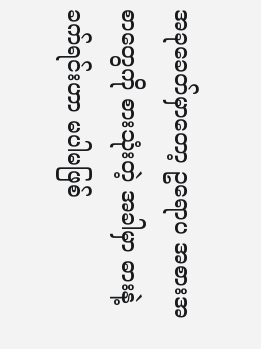အခုခေတ်မှာတော့ ဥရောပ အစားအစာတွေကို စားသုံးတဲ့ အခါမှာ ဓားနဲ့ ခက်ရင်းဟာ မပါမဖြစ်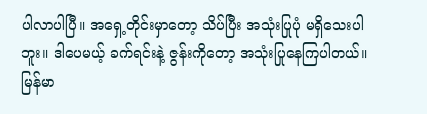ပါလာပါပြီ။ အရှေ့တိုင်းမှာတော့ သိပ်ပြီး အသုံးပြုပုံ မရှိသေးပါဘူး။ ဒါပေမယ့် ခက်ရင်းနဲ့ ဇွန်းကိုတော့ အသုံးပြုနေကြပါတယ်။ မြန်မာ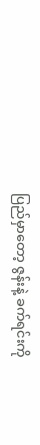ပြည်မှာတော့ ဇွန်းနဲ့ ခက်ရင်းကို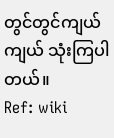တွင်တွင်ကျယ်ကျယ် သုံးကြပါတယ်။
Ref: wiki